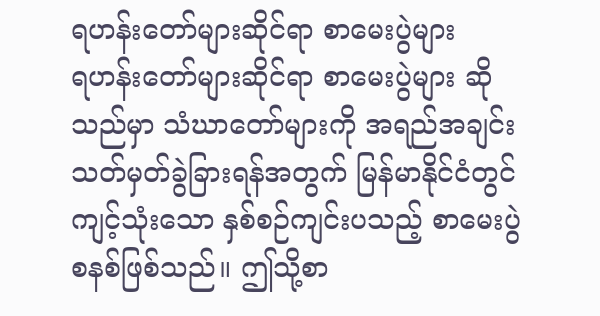ရဟန်းတော်များဆိုင်ရာ စာမေးပွဲများ
ရဟန်းတော်များဆိုင်ရာ စာမေးပွဲများ ဆိုသည်မှာ သံဃာတော်များကို အရည်အချင်းသတ်မှတ်ခွဲခြားရန်အတွက် မြန်မာနိုင်ငံတွင် ကျင့်သုံးသော နှစ်စဉ်ကျင်းပသည့် စာမေးပွဲစနစ်ဖြစ်သည်။ ဤသို့စာ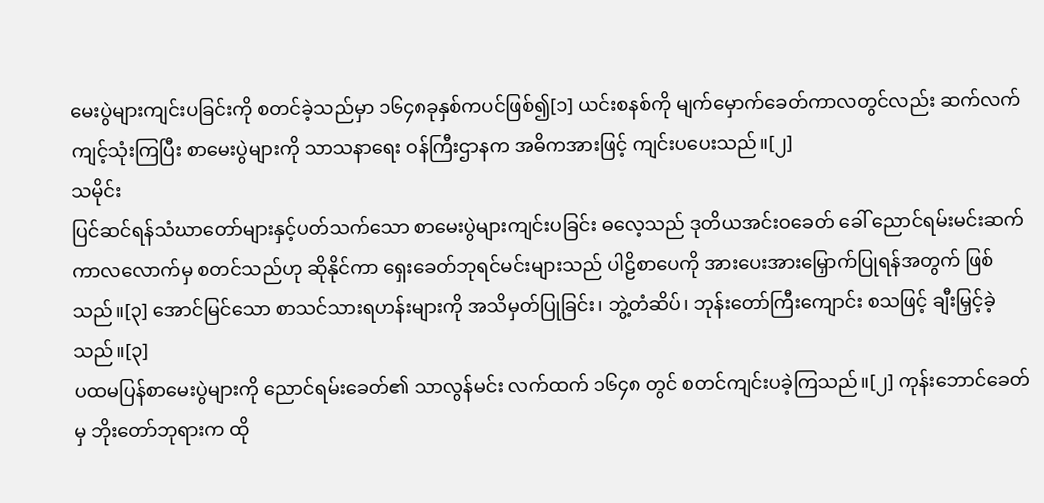မေးပွဲများကျင်းပခြင်းကို စတင်ခဲ့သည်မှာ ၁၆၄၈ခုနှစ်ကပင်ဖြစ်၍[၁] ယင်းစနစ်ကို မျက်မှောက်ခေတ်ကာလတွင်လည်း ဆက်လက်ကျင့်သုံးကြပြီး စာမေးပွဲများကို သာသနာရေး ဝန်ကြီးဌာနက အဓိကအားဖြင့် ကျင်းပပေးသည်။[၂]
သမိုင်း
ပြင်ဆင်ရန်သံဃာတော်များနှင့်ပတ်သက်သော စာမေးပွဲများကျင်းပခြင်း ဓလေ့သည် ဒုတိယအင်းဝခေတ် ခေါ် ညောင်ရမ်းမင်းဆက် ကာလလောက်မှ စတင်သည်ဟု ဆိုနိုင်ကာ ရှေးခေတ်ဘုရင်မင်းများသည် ပါဠိစာပေကို အားပေးအားမြှောက်ပြုရန်အတွက် ဖြစ်သည်။[၃] အောင်မြင်သော စာသင်သားရဟန်းများကို အသိမှတ်ပြုခြင်း၊ ဘွဲ့တံဆိပ်၊ ဘုန်းတော်ကြီးကျောင်း စသဖြင့် ချီးမြှင့်ခဲ့သည်။[၃]
ပထမပြန်စာမေးပွဲများကို ညောင်ရမ်းခေတ်၏ သာလွန်မင်း လက်ထက် ၁၆၄၈ တွင် စတင်ကျင်းပခဲ့ကြသည်။[၂] ကုန်းဘောင်ခေတ်မှ ဘိုးတော်ဘုရားက ထို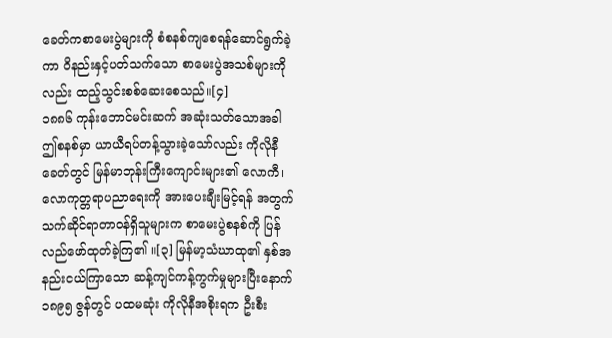ခေတ်ကစာမေးပွဲများကို စံစနစ်ကျစေရန်ဆောင်ရွက်ခဲ့ကာ ဝိနည်းနှင့်ပတ်သက်သော စာမေးပွဲအသစ်များကိုလည်း ထည့်သွင်းစစ်ဆေးစေသည်။[၄]
၁၈၈၆ ကုန်းဘောင်မင်းဆက် အဆုံးသတ်သောအခါ ဤစနစ်မှာ ယာယီရပ်တန့်သွားခဲ့သော်လည်း ကိုလိုနီခေတ်တွင် မြန်မာဘုန်းကြီးကျောင်းများ၏ လောကီ၊ လောကုတ္တရာပညာရေးကို အားပေးချီးမြင့်ရန် အတွက် သက်ဆိုင်ရာတာဝန်ရှိသူများက စာမေးပွဲစနစ်ကို ပြန်လည်ဖော်ထုတ်ခဲ့ကြ၏ ။[၃] မြန်မာ့သံဃာထု၏ နှစ်အနည်းငယ်ကြာသော ဆန့်ကျင်ကန့်ကွက်မှုများပြီးနောက် ၁၈၉၅ ဇွန်တွင် ပထမဆုံး ကိုလိုနီအစိုးရက ဦးစီး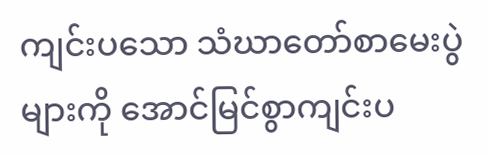ကျင်းပသော သံဃာတော်စာမေးပွဲများကို အောင်မြင်စွာကျင်းပ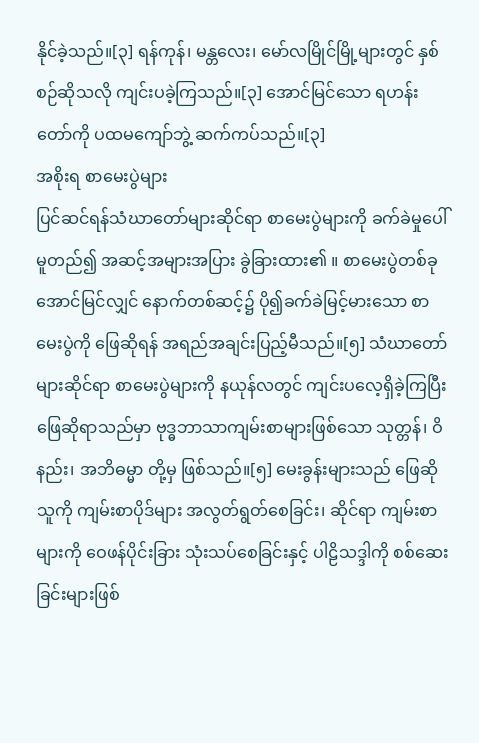နိုင်ခဲ့သည်။[၃] ရန်ကုန်၊ မန္တလေး၊ မော်လမြိုင်မြို့များတွင် နှစ်စဉ်ဆိုသလို ကျင်းပခဲ့ကြသည်။[၃] အောင်မြင်သော ရဟန်းတော်ကို ပထမကျော်ဘွဲ့ ဆက်ကပ်သည်။[၃]
အစိုးရ စာမေးပွဲများ
ပြင်ဆင်ရန်သံဃာတော်များဆိုင်ရာ စာမေးပွဲများကို ခက်ခဲမှုပေါ်မူတည်၍ အဆင့်အများအပြား ခွဲခြားထား၏ ။ စာမေးပွဲတစ်ခုအောင်မြင်လျှင် နောက်တစ်ဆင့်၌ ပို၍ခက်ခဲမြင့်မားသော စာမေးပွဲကို ဖြေဆိုရန် အရည်အချင်းပြည့်မီသည်။[၅] သံဃာတော်များဆိုင်ရာ စာမေးပွဲများကို နယုန်လတွင် ကျင်းပလေ့ရှိခဲ့ကြပြီး ဖြေဆိုရာသည်မှာ ဗုဒ္ဓဘာသာကျမ်းစာများဖြစ်သော သုတ္တန်၊ ဝိနည်း၊ အဘိဓမ္မာ တို့မှ ဖြစ်သည်။[၅] မေးခွန်းများသည် ဖြေဆိုသူကို ကျမ်းစာပိုဒ်များ အလွတ်ရွတ်စေခြင်း၊ ဆိုင်ရာ ကျမ်းစာများကို ဝေဖန်ပိုင်းခြား သုံးသပ်စေခြင်းနှင့် ပါဠိသဒ္ဒါကို စစ်ဆေးခြင်းများဖြစ်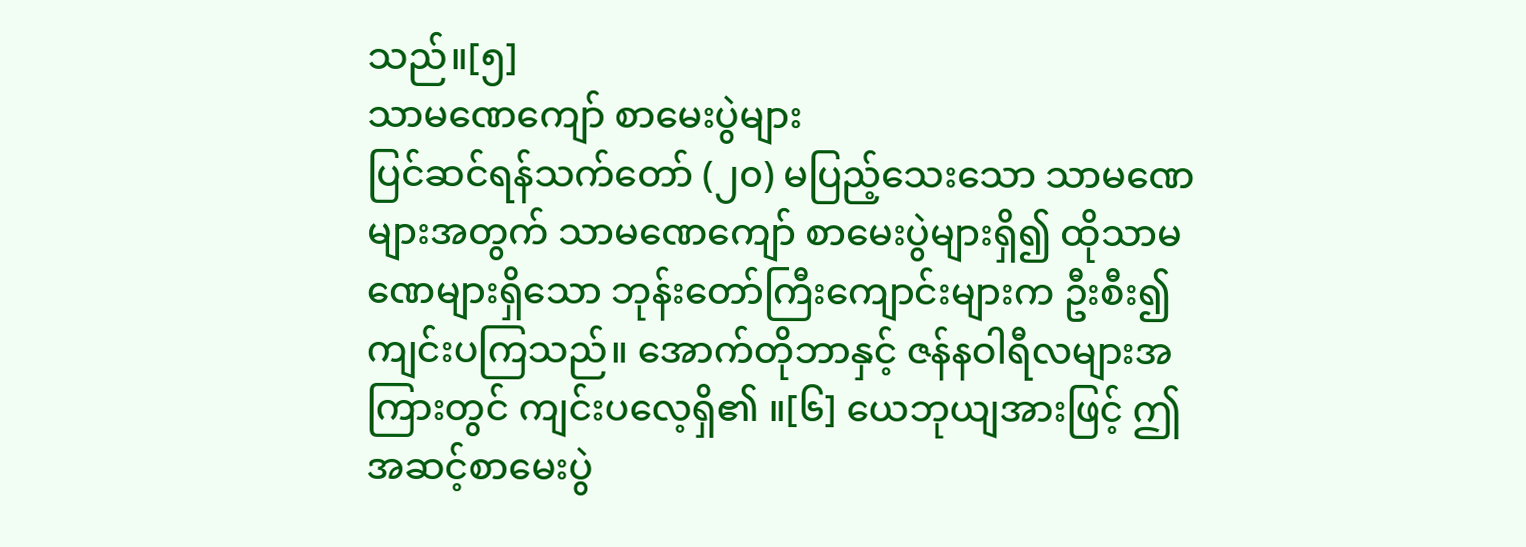သည်။[၅]
သာမဏေကျော် စာမေးပွဲများ
ပြင်ဆင်ရန်သက်တော် (၂၀) မပြည့်သေးသော သာမဏေများအတွက် သာမဏေကျော် စာမေးပွဲများရှိ၍ ထိုသာမဏေများရှိသော ဘုန်းတော်ကြီးကျောင်းများက ဦးစီး၍ကျင်းပကြသည်။ အောက်တိုဘာနှင့် ဇန်နဝါရီလများအကြားတွင် ကျင်းပလေ့ရှိ၏ ။[၆] ယေဘုယျအားဖြင့် ဤအဆင့်စာမေးပွဲ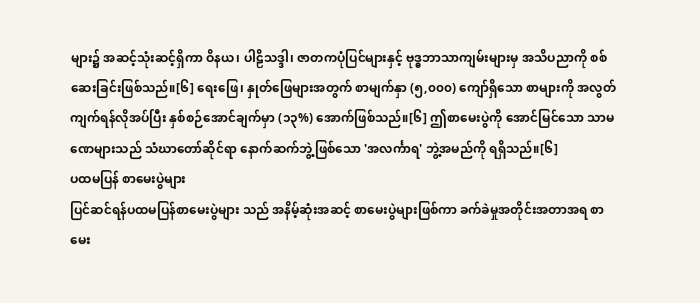များ၌ အဆင့်သုံးဆင့်ရှိကာ ဝိနယ၊ ပါဠိသဒ္ဒါ၊ ဇာတကပုံပြင်များနှင့် ဗုဒ္ဓဘာသာကျမ်းများမှ အသိပညာကို စစ်ဆေးခြင်းဖြစ်သည်။[၆] ရေးဖြေ၊ နှုတ်ဖြေများအတွက် စာမျက်နှာ (၅,၀၀၀) ကျော်ရှိသော စာများကို အလွတ်ကျက်ရန်လိုအပ်ပြီး နှစ်စဉ်အောင်ချက်မှာ (၁၃%) အောက်ဖြစ်သည်။[၆] ဤစာမေးပွဲကို အောင်မြင်သော သာမဏေများသည် သံဃာတော်ဆိုင်ရာ နောက်ဆက်ဘွဲ့ဖြစ်သော 'အလင်္ကာရ' ဘွဲ့အမည်ကို ရရှိသည်။[၆]
ပထမပြန် စာမေးပွဲများ
ပြင်ဆင်ရန်ပထမပြန်စာမေးပွဲများ သည် အနိမ့်ဆုံးအဆင့် စာမေးပွဲများဖြစ်ကာ ခက်ခဲမှုအတိုင်းအတာအရ စာမေး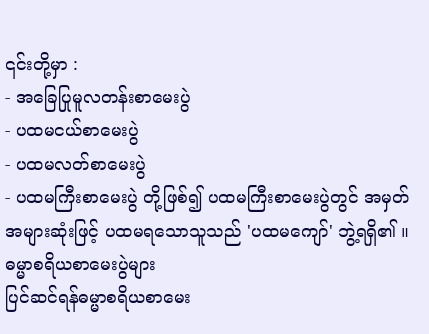၎င်းတို့မှာ :
- အခြေပြုမူလတန်းစာမေးပွဲ
- ပထမငယ်စာမေးပွဲ
- ပထမလတ်စာမေးပွဲ
- ပထမကြီးစာမေးပွဲ တို့ဖြစ်၍ ပထမကြီးစာမေးပွဲတွင် အမှတ်အများဆုံးဖြင့် ပထမရသောသူသည် 'ပထမကျော်' ဘွဲ့ရရှိ၏ ။
ဓမ္မာစရိယစာမေးပွဲများ
ပြင်ဆင်ရန်ဓမ္မာစရိယစာမေး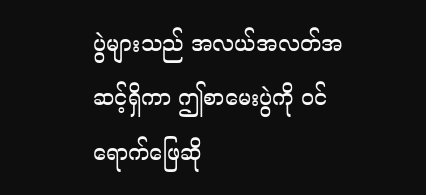ပွဲများသည် အလယ်အလတ်အဆင့်ရှိကာ ဤစာမေးပွဲကို ဝင်ရောက်ဖြေဆို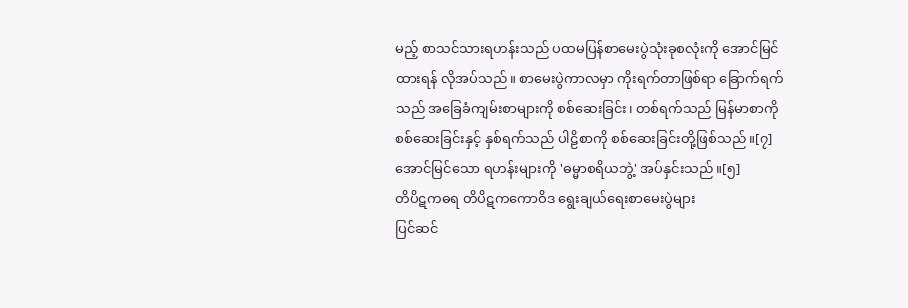မည့် စာသင်သားရဟန်းသည် ပထမပြန်စာမေးပွဲသုံးခုစလုံးကို အောင်မြင်ထားရန် လိုအပ်သည်။ စာမေးပွဲကာလမှာ ကိုးရက်တာဖြစ်ရာ ခြောက်ရက်သည် အခြေခံကျမ်းစာများကို စစ်ဆေးခြင်း၊ တစ်ရက်သည် မြန်မာစာကို စစ်ဆေးခြင်းနှင့် နှစ်ရက်သည် ပါဠိစာကို စစ်ဆေးခြင်းတို့ဖြစ်သည်။[၇]
အောင်မြင်သော ရဟန်းများကို 'ဓမ္မာစရိယဘွဲ့' အပ်နှင်းသည်။[၅]
တိပိဋကဓရ တိပိဋကကောဝိဒ ရွေးချယ်ရေးစာမေးပွဲများ
ပြင်ဆင်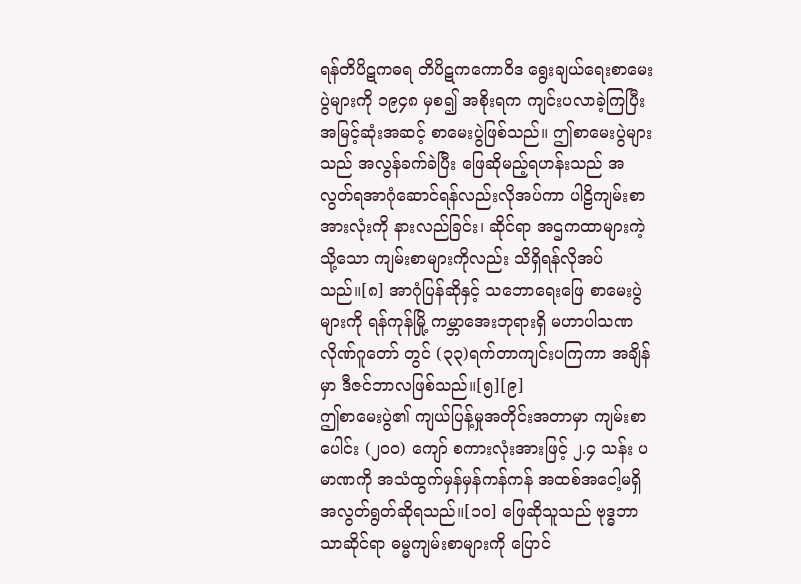ရန်တိပိဋကဓရ တိပိဋကကောဝိဒ ရွေးချယ်ရေးစာမေးပွဲများကို ၁၉၄၈ မှစ၍ အစိုးရက ကျင်းပလာခဲ့ကြပြီး အမြင့်ဆုံးအဆင့် စာမေးပွဲဖြစ်သည်။ ဤစာမေးပွဲများသည် အလွန်ခက်ခဲပြီး ဖြေဆိုမည့်ရဟန်းသည် အလွတ်ရအာဂုံဆောင်ရန်လည်းလိုအပ်ကာ ပါဠိကျမ်းစာအားလုံးကို နားလည်ခြင်း၊ ဆိုင်ရာ အဌကထာများကဲ့သို့သော ကျမ်းစာများကိုလည်း သိရှိရန်လိုအပ်သည်။[၈] အာဂုံပြန်ဆိုနှင့် သဘောရေးဖြေ စာမေးပွဲများကို ရန်ကုန်မြို့ ကမ္ဘာအေးဘုရားရှိ မဟာပါသဏလိုဏ်ဂူတော် တွင် (၃၃)ရက်တာကျင်းပကြကာ အချိန်မှာ ဒီဇင်ဘာလဖြစ်သည်။[၅][၉]
ဤစာမေးပွဲ၏ ကျယ်ပြန့်မှုအတိုင်းအတာမှာ ကျမ်းစာပေါင်း (၂၀၀) ကျော် စကားလုံးအားဖြင့် ၂.၄ သန်း ပမာဏကို အသံထွက်မှန်မှန်ကန်ကန် အထစ်အငေါ့မရှိ အလွတ်ရွတ်ဆိုရသည်။[၁၀] ဖြေဆိုသူသည် ဗုဒ္ဓဘာသာဆိုင်ရာ ဓမ္မကျမ်းစာများကို ပြောင်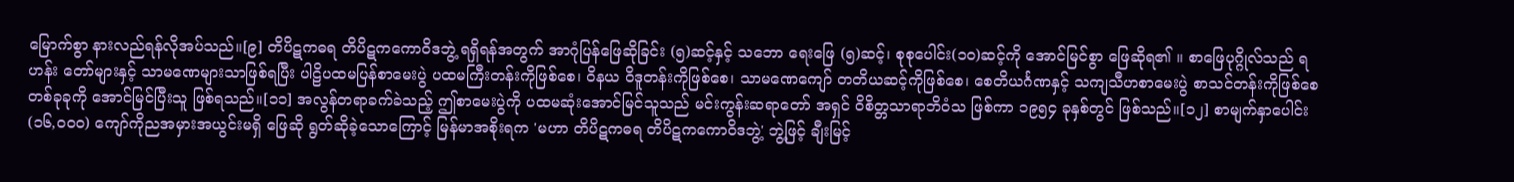မြောက်စွာ နားလည်ရန်လိုအပ်သည်။[၉] တိပိဋကဓရ တိပိဋကကောဝိဒဘွဲ့ ရရှိရန်အတွက် အာဂုံပြန်ဖြေဆိုခြင်း (၅)ဆင့်နှင့် သဘော ရေးဖြေ (၅)ဆင့်၊ စုစုပေါင်း(၁၀)ဆင့်ကို အောင်မြင်စွာ ဖြေဆိုရ၏ ။ စာဖြေပုဂ္ဂိုလ်သည် ရဟန်း တော်များနှင့် သာမဏေများသာဖြစ်ရပြီး ပါဠိပထမပြန်စာမေးပွဲ ပထမကြီးတန်းကိုဖြစ်စေ၊ ဝိနယ ဝိဒူတန်းကိုဖြစ်စေ၊ သာမဏေကျော် တတိယဆင့်ကိုဖြစ်စေ၊ စေတိယင်္ဂဏနှင့် သကျသီဟစာမေးပွဲ စာသင်တန်းကိုဖြစ်စေ တစ်ခုခုကို အောင်မြင်ပြီးသူ ဖြစ်ရသည်။[၁၁] အလွန်တရာခက်ခဲသည့် ဤစာမေးပွဲကို ပထမဆုံးအောင်မြင်သူသည် မင်းကွန်းဆရာတော် အရှင် ဝိစိတ္တသာရာဘိဝံသ ဖြစ်ကာ ၁၉၅၄ ခုနှစ်တွင် ဖြစ်သည်။[၁၂] စာမျက်နှာပေါင်း (၁၆,၀၀၀) ကျော်ကိုညအမှားအယွင်းမရှိ ဖြေဆို ရွတ်ဆိုခဲ့သောကြောင့် မြန်မာအစိုးရက 'မဟာ တိပိဋကဓရ တိပိဋကကောဝိဒဘွဲ့' ဘွဲ့ဖြင့် ချီးမြင့်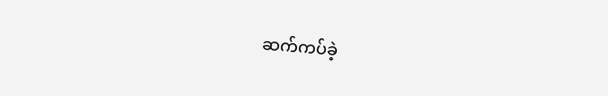ဆက်ကပ်ခဲ့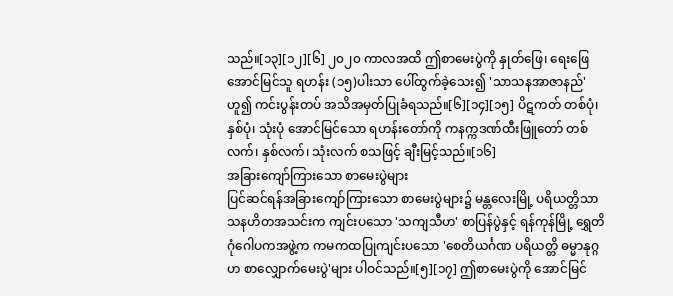သည်။[၁၃][၁၂][၆] ၂၀၂၀ ကာလအထိ ဤစာမေးပွဲကို နှုတ်ဖြေ၊ ရေးဖြေ အောင်မြင်သူ ရဟန်း (၁၅)ပါးသာ ပေါ်ထွက်ခဲ့သေး၍ 'သာသနအာဇာနည်' ဟူ၍ ကင်းပွန်းတပ် အသိအမှတ်ပြုခံရသည်။[၆][၁၄][၁၅] ပိဋကတ် တစ်ပုံ၊ နှစ်ပုံ၊ သုံးပုံ အောင်မြင်သော ရဟန်းတော်ကို ကနက္ကဒဏ်ထီးဖြူတော် တစ်လက်၊ နှစ်လက်၊ သုံးလက် စသဖြင့် ချီးမြင့်သည်။[၁၆]
အခြားကျော်ကြားသော စာမေးပွဲများ
ပြင်ဆင်ရန်အခြားကျော်ကြားသော စာမေးပွဲများ၌ မန္တလေးမြို့ ပရိယတ္တိသာသနဟိတအသင်းက ကျင်းပသော 'သကျသီဟ' စာပြန်ပွဲနှင့် ရန်ကုန်မြို့ ရွှေတိဂုံဂေါပကအဖွဲ့က ကမကထပြုကျင်းပသော 'စေတိယင်္ဂဏ ပရိယတ္တိ ဓမ္မာနုဂ္ဂဟ စာလျှောက်မေးပွဲ'များ ပါဝင်သည်။[၅][၁၇] ဤစာမေးပွဲကို အောင်မြင်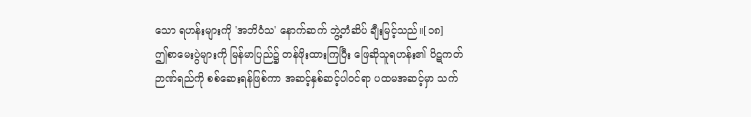သော ရဟန်းများကို 'အဘိဝံသ' နောက်ဆက် ဘွဲ့တံဆိပ် ချီးမြင့်သည်။[၁၈]
ဤစာမေးပွဲများကို မြန်မာပြည်၌ တန်ဖိုးထားကြပြီး ဖြေဆိုသူရဟန်း၏ ပိဋကတ်ဉာဏ်ရည်ကို စစ်ဆေးရန်ဖြစ်ကာ အဆင့်နှစ်ဆင့်ပါဝင်ရာ ပထမအဆင့်မှာ သက်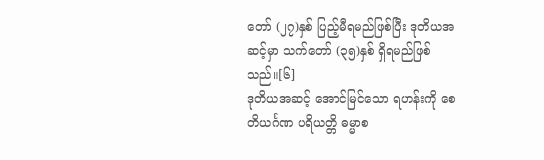တော် (၂၇)နှစ် ပြည့်မီရမည်ဖြစ်ပြီး ဒုတိယအဆင့်မှာ သက်တော် (၃၅)နှစ် ရှိရမည်ဖြစ်သည်။[၆]
ဒုတိယအဆင့် အောင်မြင်သော ရဟန်းကို စေတိယင်္ဂဏ ပရိယတ္တိ ဓမ္မာစ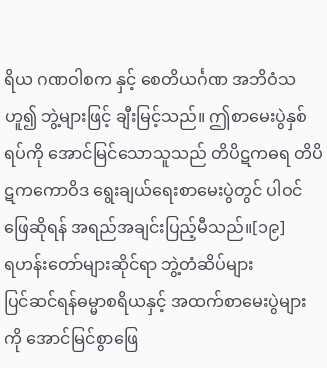ရိယ ဂဏဝါစက နှင့် စေတိယင်္ဂဏ အဘိဝံသ ဟူ၍ ဘွဲ့များဖြင့် ချီးမြင့်သည်။ ဤစာမေးပွဲနှစ်ရပ်ကို အောင်မြင်သောသူသည် တိပိဋကဓရ တိပိဋကကောဝိဒ ရွေးချယ်ရေးစာမေးပွဲတွင် ပါဝင်ဖြေဆိုရန် အရည်အချင်းပြည့်မီသည်။[၁၉]
ရဟန်းတော်များဆိုင်ရာ ဘွဲ့တံဆိပ်များ
ပြင်ဆင်ရန်ဓမ္မာစရိယနှင့် အထက်စာမေးပွဲများကို အောင်မြင်စွာဖြေ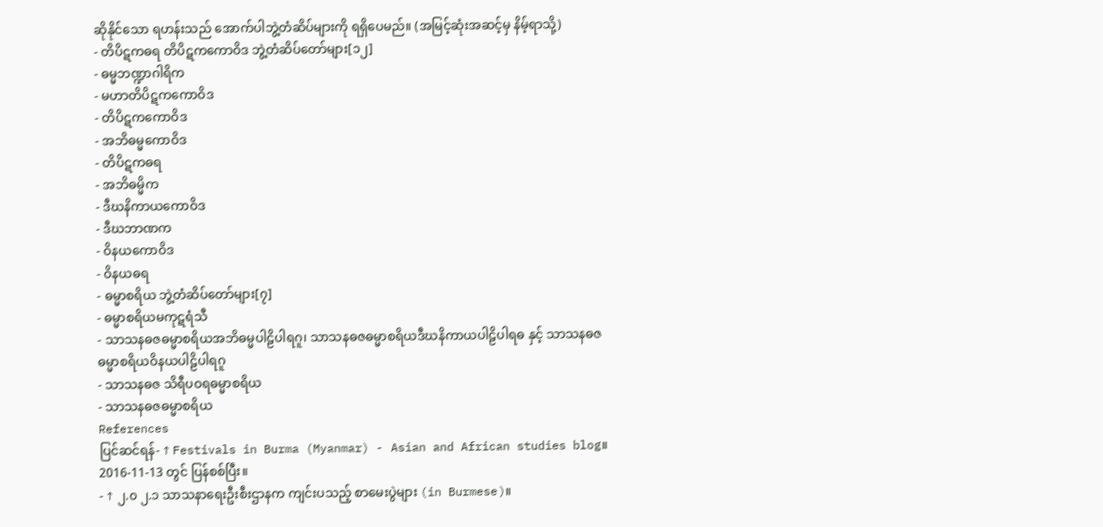ဆိုနိုင်သော ရဟန်းသည် အောက်ပါဘွဲ့တံဆိပ်များကို ရရှိပေမည်။ (အမြင့်ဆုံးအဆင့်မှ နိမ့်ရာသို့)
- တိပိဋကဓရ တိပိဋကကောဝိဒ ဘွဲ့တံဆိပ်တော်များ[၁၂]
- ဓမ္မဘဏ္ဍာဂါရိက
- မဟာတိပိဋကကောဝိဒ
- တိပိဋကကောဝိဒ
- အဘိဓမ္မကောဝိဒ
- တိပိဋကဓရ
- အဘိဓမ္မိက
- ဒီဃနိကာယကောဝိဒ
- ဒီဃဘာဏက
- ဝိနယကောဝိဒ
- ဝိနယဓရ
- ဓမ္မာစရိယ ဘွဲ့တံဆိပ်တော်များ[၇]
- ဓမ္မာစရိယမကုဋရံသီ
- သာသနဓဇဓမ္မာစရိယအဘိဓမ္မပါဠိပါရဂူ၊ သာသနဓဇဓမ္မာစရိယဒီဃနိကာယပါဠိပါရဓ နှင့် သာသနဓဇဓမ္မာစရိယဝိနယပါဠိပါရဂူ
- သာသနဓဇ သိရီပဝရဓမ္မာစရိယ
- သာသနဓဇဓမ္မာစရိယ
References
ပြင်ဆင်ရန်- ↑ Festivals in Burma (Myanmar) - Asian and African studies blog။ 2016-11-13 တွင် ပြန်စစ်ပြီး။
- ↑ ၂.၀ ၂.၁ သာသနာရေးဦးစီးဌာနက ကျင်းပသည့် စာမေးပွဲများ (in Burmese)။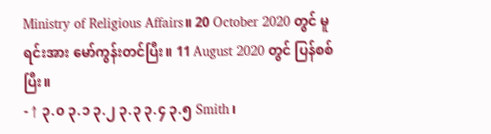Ministry of Religious Affairs။ 20 October 2020 တွင် မူရင်းအား မော်ကွန်းတင်ပြီး။ 11 August 2020 တွင် ပြန်စစ်ပြီး။
- ↑ ၃.၀ ၃.၁ ၃.၂ ၃.၃ ၃.၄ ၃.၅ Smith၊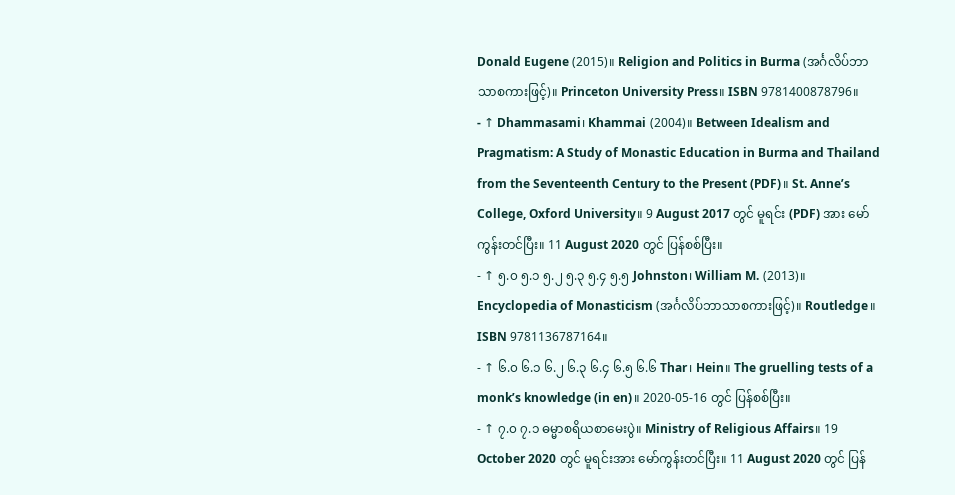Donald Eugene (2015)။ Religion and Politics in Burma (အင်္ဂလိပ်ဘာသာစကားဖြင့်)။ Princeton University Press။ ISBN 9781400878796။
- ↑ Dhammasami၊ Khammai (2004)။ Between Idealism and Pragmatism: A Study of Monastic Education in Burma and Thailand from the Seventeenth Century to the Present (PDF)။ St. Anne’s College, Oxford University။ 9 August 2017 တွင် မူရင်း (PDF) အား မော်ကွန်းတင်ပြီး။ 11 August 2020 တွင် ပြန်စစ်ပြီး။
- ↑ ၅.၀ ၅.၁ ၅.၂ ၅.၃ ၅.၄ ၅.၅ Johnston၊ William M. (2013)။ Encyclopedia of Monasticism (အင်္ဂလိပ်ဘာသာစကားဖြင့်)။ Routledge။ ISBN 9781136787164။
- ↑ ၆.၀ ၆.၁ ၆.၂ ၆.၃ ၆.၄ ၆.၅ ၆.၆ Thar၊ Hein။ The gruelling tests of a monk’s knowledge (in en)။ 2020-05-16 တွင် ပြန်စစ်ပြီး။
- ↑ ၇.၀ ၇.၁ ဓမ္မာစရိယစာမေးပွဲ။ Ministry of Religious Affairs။ 19 October 2020 တွင် မူရင်းအား မော်ကွန်းတင်ပြီး။ 11 August 2020 တွင် ပြန်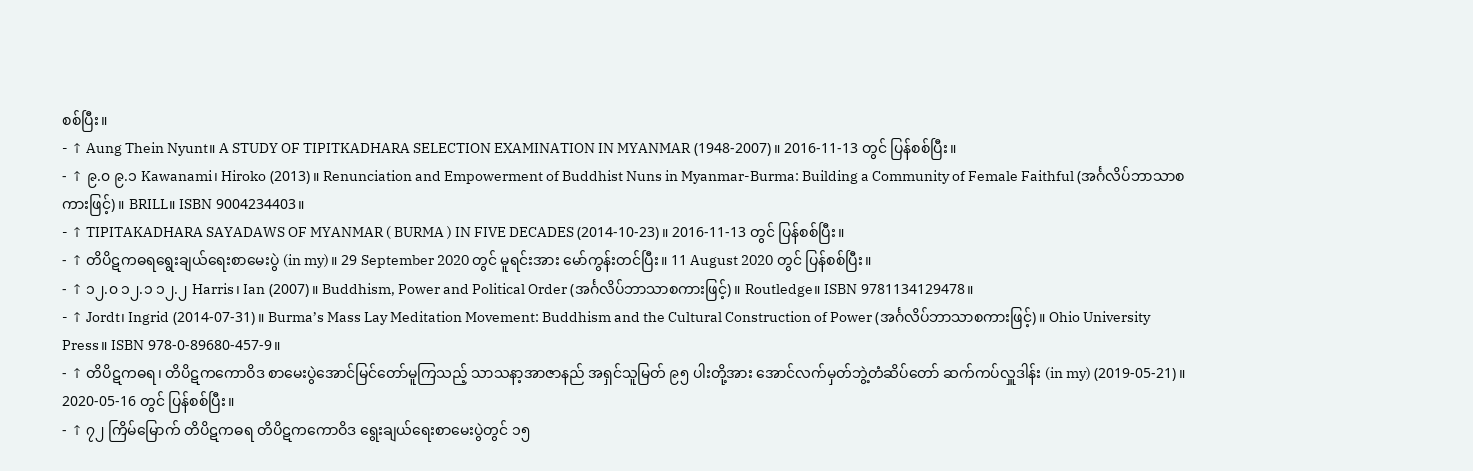စစ်ပြီး။
- ↑ Aung Thein Nyunt။ A STUDY OF TIPITKADHARA SELECTION EXAMINATION IN MYANMAR (1948-2007)။ 2016-11-13 တွင် ပြန်စစ်ပြီး။
- ↑ ၉.၀ ၉.၁ Kawanami၊ Hiroko (2013)။ Renunciation and Empowerment of Buddhist Nuns in Myanmar-Burma: Building a Community of Female Faithful (အင်္ဂလိပ်ဘာသာစကားဖြင့်)။ BRILL။ ISBN 9004234403။
- ↑ TIPITAKADHARA SAYADAWS OF MYANMAR ( BURMA ) IN FIVE DECADES (2014-10-23)။ 2016-11-13 တွင် ပြန်စစ်ပြီး။
- ↑ တိပိဋကဓရရွေးချယ်ရေးစာမေးပွဲ (in my)။ 29 September 2020 တွင် မူရင်းအား မော်ကွန်းတင်ပြီး။ 11 August 2020 တွင် ပြန်စစ်ပြီး။
- ↑ ၁၂.၀ ၁၂.၁ ၁၂.၂ Harris၊ Ian (2007)။ Buddhism, Power and Political Order (အင်္ဂလိပ်ဘာသာစကားဖြင့်)။ Routledge။ ISBN 9781134129478။
- ↑ Jordt၊ Ingrid (2014-07-31)။ Burma’s Mass Lay Meditation Movement: Buddhism and the Cultural Construction of Power (အင်္ဂလိပ်ဘာသာစကားဖြင့်)။ Ohio University Press။ ISBN 978-0-89680-457-9။
- ↑ တိပိဋကဓရ၊ တိပိဋကကောဝိဒ စာမေးပွဲအောင်မြင်တော်မူကြသည့် သာသနာ့အာဇာနည် အရှင်သူမြတ် ၉၅ ပါးတို့အား အောင်လက်မှတ်ဘွဲ့တံဆိပ်တော် ဆက်ကပ်လှူဒါန်း (in my) (2019-05-21)။ 2020-05-16 တွင် ပြန်စစ်ပြီး။
- ↑ ၇၂ ကြိမ်မြောက် တိပိဋကဓရ တိပိဋကကောဝိဒ ရွေးချယ်ရေးစာမေးပွဲတွင် ၁၅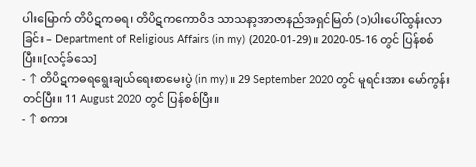ပါးမြောက် တိပိဋကဓရ၊ တိပိဋကကောဝိဒ သာသနာ့အာဇာနည်အရှင်မြတ် (၁)ပါးပေါ်ထွန်းလာခြင်း – Department of Religious Affairs (in my) (2020-01-29)။ 2020-05-16 တွင် ပြန်စစ်ပြီး။[လင့်ခ်သေ]
- ↑ တိပိဋကဓရရွေးချယ်ရေးစာမေးပွဲ (in my)။ 29 September 2020 တွင် မူရင်းအား မော်ကွန်းတင်ပြီး။ 11 August 2020 တွင် ပြန်စစ်ပြီး။
- ↑ စကား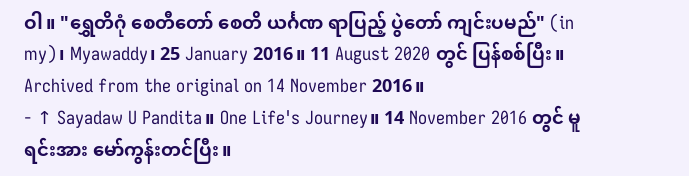ဝါ။ "ရွှေတိဂုံ စေတီတော် စေတိ ယင်္ဂဏ ရာပြည့် ပွဲတော် ကျင်းပမည်" (in my)၊ Myawaddy၊ 25 January 2016။ 11 August 2020 တွင် ပြန်စစ်ပြီး။ Archived from the original on 14 November 2016။
- ↑ Sayadaw U Pandita။ One Life's Journey။ 14 November 2016 တွင် မူရင်းအား မော်ကွန်းတင်ပြီး။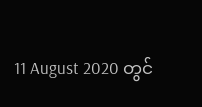11 August 2020 တွင်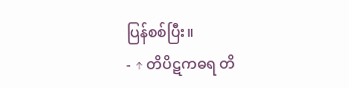ပြန်စစ်ပြီး။
- ↑ တိပိဋကဓရ တိ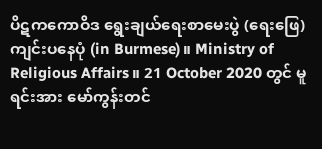ပိဋကကောဝိဒ ရွေးချယ်ရေးစာမေးပွဲ (ရေးဖြေ) ကျင်းပနေပုံ (in Burmese)။ Ministry of Religious Affairs။ 21 October 2020 တွင် မူရင်းအား မော်ကွန်းတင်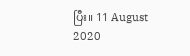ပြီး။ 11 August 2020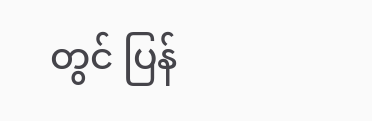တွင် ပြန်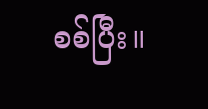စစ်ပြီး။